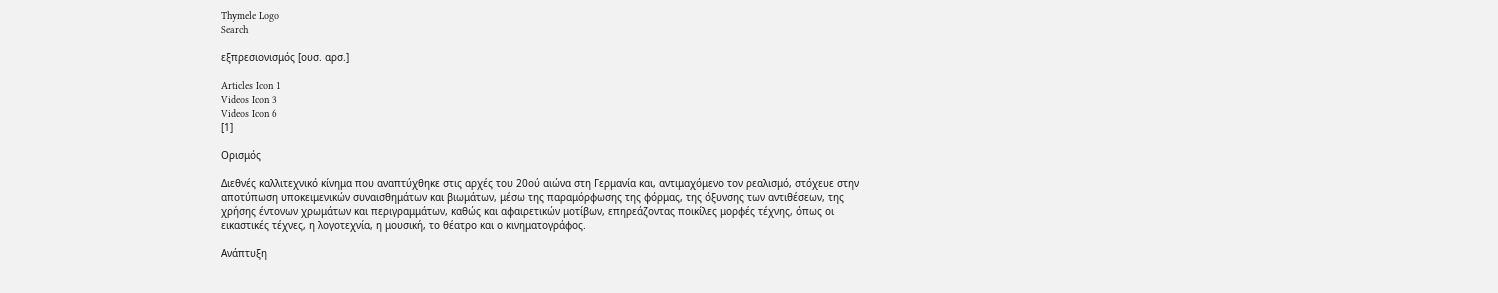Thymele Logo
Search

εξπρεσιονισμός [ουσ. αρσ.]

Articles Icon 1
Videos Icon 3
Videos Icon 6
[1]

Ορισμός

Διεθνές καλλιτεχνικό κίνημα που αναπτύχθηκε στις αρχές του 20ού αιώνα στη Γερμανία και, αντιμαχόμενο τον ρεαλισμό, στόχευε στην αποτύπωση υποκειμενικών συναισθημάτων και βιωμάτων, μέσω της παραμόρφωσης της φόρμας, της όξυνσης των αντιθέσεων, της χρήσης έντονων χρωμάτων και περιγραμμάτων, καθώς και αφαιρετικών μοτίβων, επηρεάζοντας ποικίλες μορφές τέχνης, όπως οι εικαστικές τέχνες, η λογοτεχνία, η μουσική, το θέατρο και ο κινηματογράφος.

Ανάπτυξη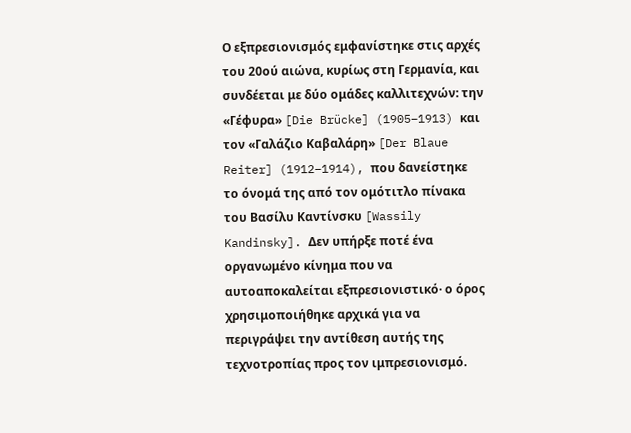Ο εξπρεσιονισμός εμφανίστηκε στις αρχές του 20ού αιώνα, κυρίως στη Γερμανία, και συνδέεται με δύο ομάδες καλλιτεχνών: την «Γέφυρα» [Die Brücke] (1905–1913) και τον «Γαλάζιο Καβαλάρη» [Der Blaue Reiter] (1912–1914), που δανείστηκε το όνομά της από τον ομότιτλο πίνακα του Βασίλυ Καντίνσκυ [Wassily Kandinsky]. Δεν υπήρξε ποτέ ένα οργανωμένο κίνημα που να αυτοαποκαλείται εξπρεσιονιστικό· ο όρος χρησιμοποιήθηκε αρχικά για να περιγράψει την αντίθεση αυτής της τεχνοτροπίας προς τον ιμπρεσιονισμό.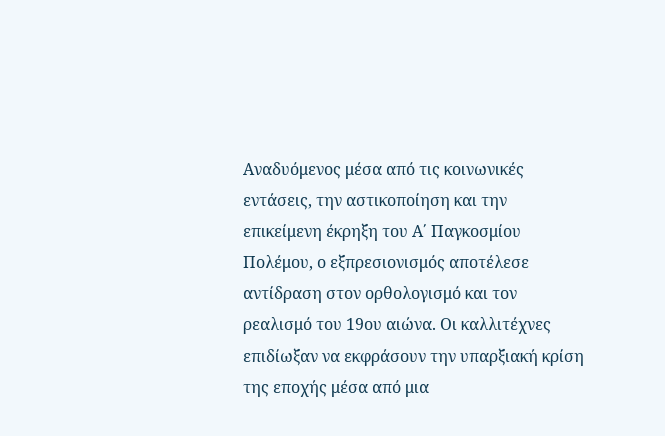Αναδυόμενος μέσα από τις κοινωνικές εντάσεις, την αστικοποίηση και την επικείμενη έκρηξη του Α΄ Παγκοσμίου Πολέμου, ο εξπρεσιονισμός αποτέλεσε αντίδραση στον ορθολογισμό και τον ρεαλισμό του 19ου αιώνα. Οι καλλιτέχνες επιδίωξαν να εκφράσουν την υπαρξιακή κρίση της εποχής μέσα από μια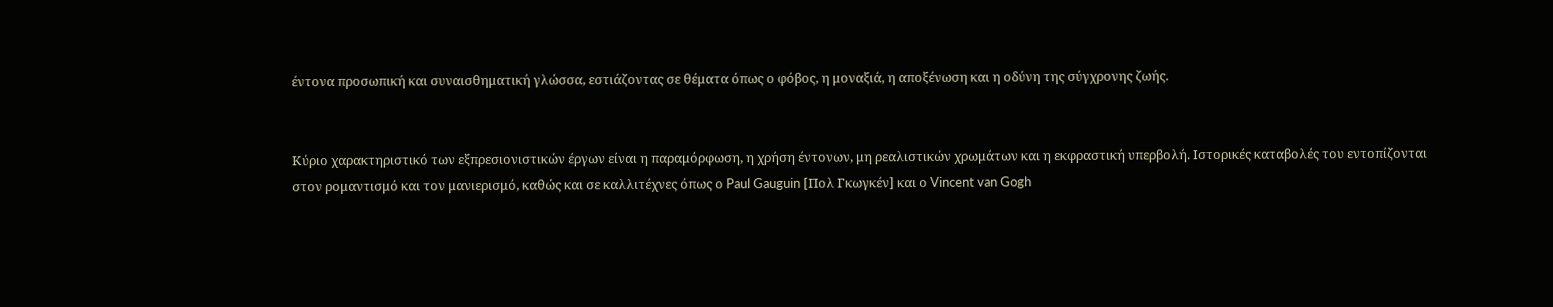έντονα προσωπική και συναισθηματική γλώσσα, εστιάζοντας σε θέματα όπως ο φόβος, η μοναξιά, η αποξένωση και η οδύνη της σύγχρονης ζωής.


Κύριο χαρακτηριστικό των εξπρεσιονιστικών έργων είναι η παραμόρφωση, η χρήση έντονων, μη ρεαλιστικών χρωμάτων και η εκφραστική υπερβολή. Ιστορικές καταβολές του εντοπίζονται στον ρομαντισμό και τον μανιερισμό, καθώς και σε καλλιτέχνες όπως ο Paul Gauguin [Πολ Γκωγκέν] και ο Vincent van Gogh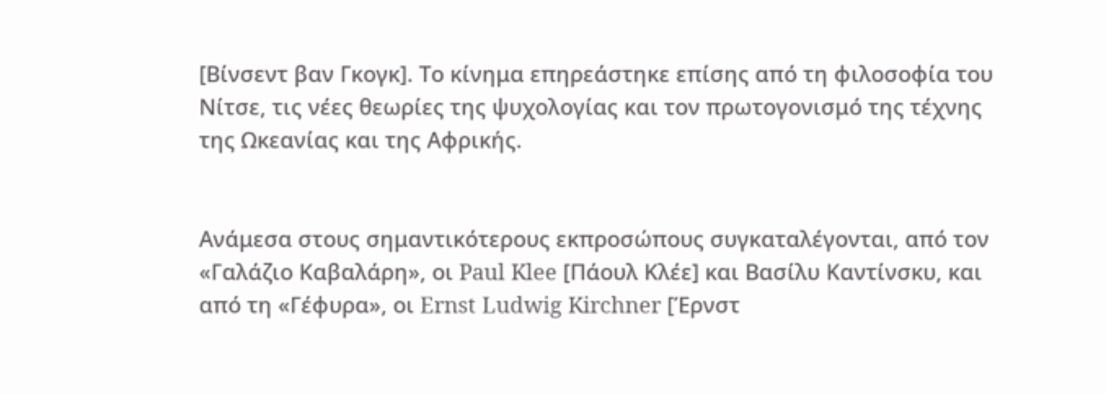[Βίνσεντ βαν Γκογκ]. Το κίνημα επηρεάστηκε επίσης από τη φιλοσοφία του Νίτσε, τις νέες θεωρίες της ψυχολογίας και τον πρωτογονισμό της τέχνης της Ωκεανίας και της Αφρικής.


Ανάμεσα στους σημαντικότερους εκπροσώπους συγκαταλέγονται, από τον «Γαλάζιο Καβαλάρη», οι Paul Klee [Πάουλ Κλέε] και Βασίλυ Καντίνσκυ, και από τη «Γέφυρα», οι Ernst Ludwig Kirchner [Έρνστ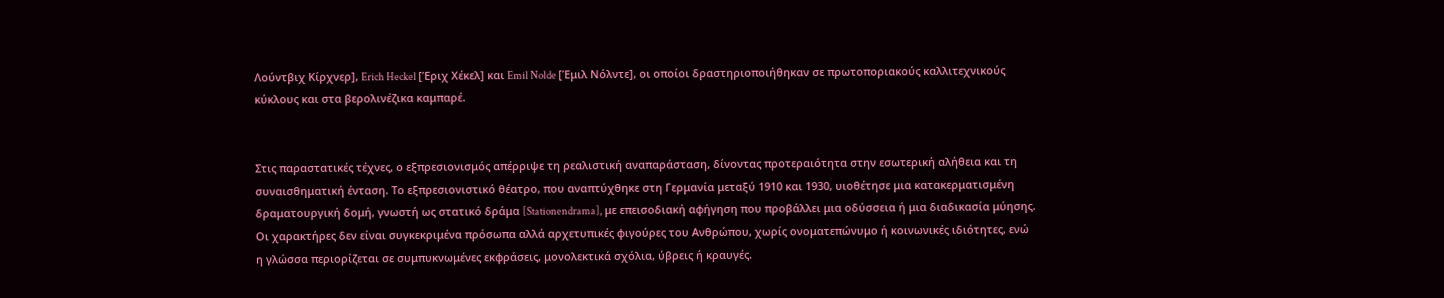Λούντβιχ Κίρχνερ], Erich Heckel [Έριχ Χέκελ] και Emil Nolde [Έμιλ Νόλντε], οι οποίοι δραστηριοποιήθηκαν σε πρωτοποριακούς καλλιτεχνικούς κύκλους και στα βερολινέζικα καμπαρέ.


Στις παραστατικές τέχνες, ο εξπρεσιονισμός απέρριψε τη ρεαλιστική αναπαράσταση, δίνοντας προτεραιότητα στην εσωτερική αλήθεια και τη συναισθηματική ένταση. Το εξπρεσιονιστικό θέατρο, που αναπτύχθηκε στη Γερμανία μεταξύ 1910 και 1930, υιοθέτησε μια κατακερματισμένη δραματουργική δομή, γνωστή ως στατικό δράμα [Stationendrama], με επεισοδιακή αφήγηση που προβάλλει μια οδύσσεια ή μια διαδικασία μύησης. Οι χαρακτήρες δεν είναι συγκεκριμένα πρόσωπα αλλά αρχετυπικές φιγούρες του Ανθρώπου, χωρίς ονοματεπώνυμο ή κοινωνικές ιδιότητες, ενώ η γλώσσα περιορίζεται σε συμπυκνωμένες εκφράσεις, μονολεκτικά σχόλια, ύβρεις ή κραυγές.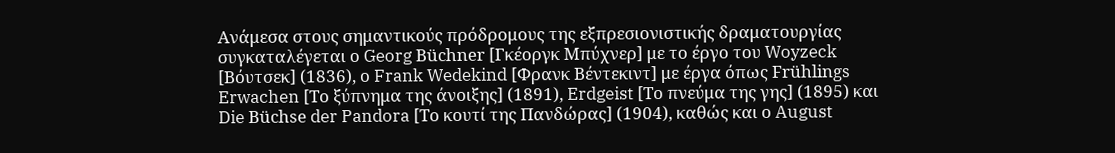Ανάμεσα στους σημαντικούς πρόδρομους της εξπρεσιονιστικής δραματουργίας συγκαταλέγεται ο Georg Büchner [Γκέοργκ Μπύχνερ] με το έργο του Woyzeck [Βόυτσεκ] (1836), ο Frank Wedekind [Φρανκ Βέντεκιντ] με έργα όπως Frühlings Erwachen [Το ξύπνημα της άνοιξης] (1891), Erdgeist [Το πνεύμα της γης] (1895) και Die Büchse der Pandora [Το κουτί της Πανδώρας] (1904), καθώς και ο August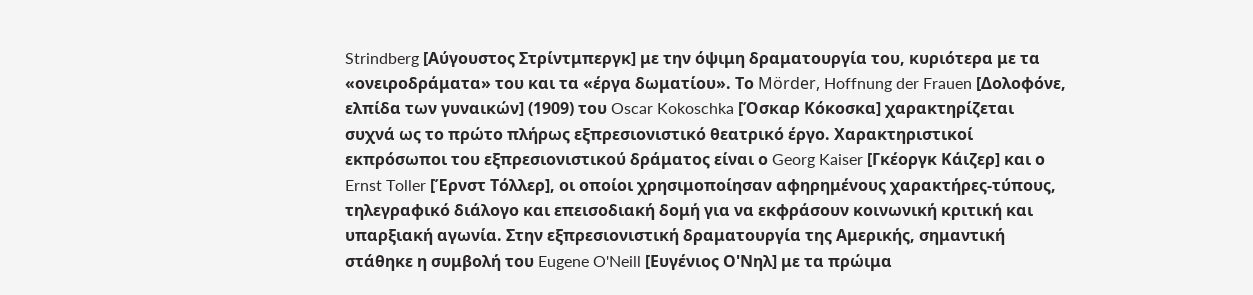Strindberg [Αύγουστος Στρίντμπεργκ] με την όψιμη δραματουργία του, κυριότερα με τα «ονειροδράματα» του και τα «έργα δωματίου». Το Mörder, Hoffnung der Frauen [Δολοφόνε, ελπίδα των γυναικών] (1909) του Oscar Kokoschka [Όσκαρ Κόκοσκα] χαρακτηρίζεται συχνά ως το πρώτο πλήρως εξπρεσιονιστικό θεατρικό έργο. Χαρακτηριστικοί εκπρόσωποι του εξπρεσιονιστικού δράματος είναι ο Georg Kaiser [Γκέοργκ Κάιζερ] και ο Ernst Toller [Έρνστ Τόλλερ], οι οποίοι χρησιμοποίησαν αφηρημένους χαρακτήρες-τύπους, τηλεγραφικό διάλογο και επεισοδιακή δομή για να εκφράσουν κοινωνική κριτική και υπαρξιακή αγωνία. Στην εξπρεσιονιστική δραματουργία της Αμερικής, σημαντική στάθηκε η συμβολή του Eugene O'Neill [Ευγένιος Ο'Νηλ] με τα πρώιμα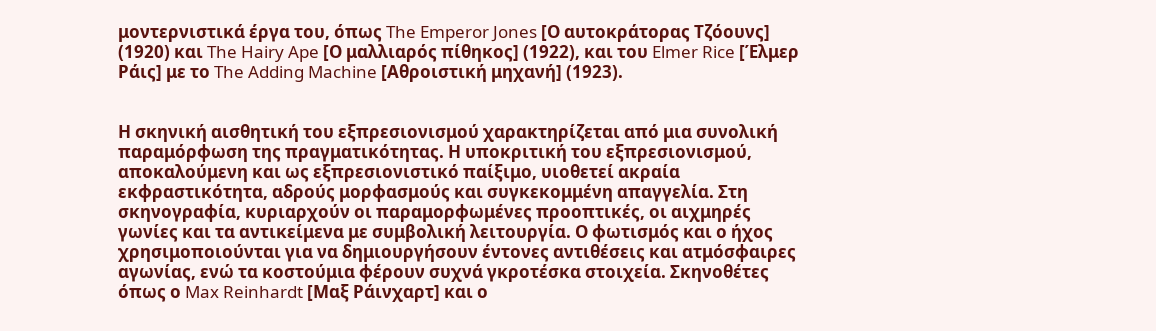μοντερνιστικά έργα του, όπως The Emperor Jones [Ο αυτοκράτορας Τζόουνς] (1920) και The Hairy Ape [Ο μαλλιαρός πίθηκος] (1922), και του Elmer Rice [Έλμερ Ράις] με το The Adding Machine [Αθροιστική μηχανή] (1923).


Η σκηνική αισθητική του εξπρεσιονισμού χαρακτηρίζεται από μια συνολική παραμόρφωση της πραγματικότητας. Η υποκριτική του εξπρεσιονισμού, αποκαλούμενη και ως εξπρεσιονιστικό παίξιμο, υιοθετεί ακραία εκφραστικότητα, αδρούς μορφασμούς και συγκεκομμένη απαγγελία. Στη σκηνογραφία, κυριαρχούν οι παραμορφωμένες προοπτικές, οι αιχμηρές γωνίες και τα αντικείμενα με συμβολική λειτουργία. Ο φωτισμός και ο ήχος χρησιμοποιούνται για να δημιουργήσουν έντονες αντιθέσεις και ατμόσφαιρες αγωνίας, ενώ τα κοστούμια φέρουν συχνά γκροτέσκα στοιχεία. Σκηνοθέτες όπως ο Max Reinhardt [Μαξ Ράινχαρτ] και ο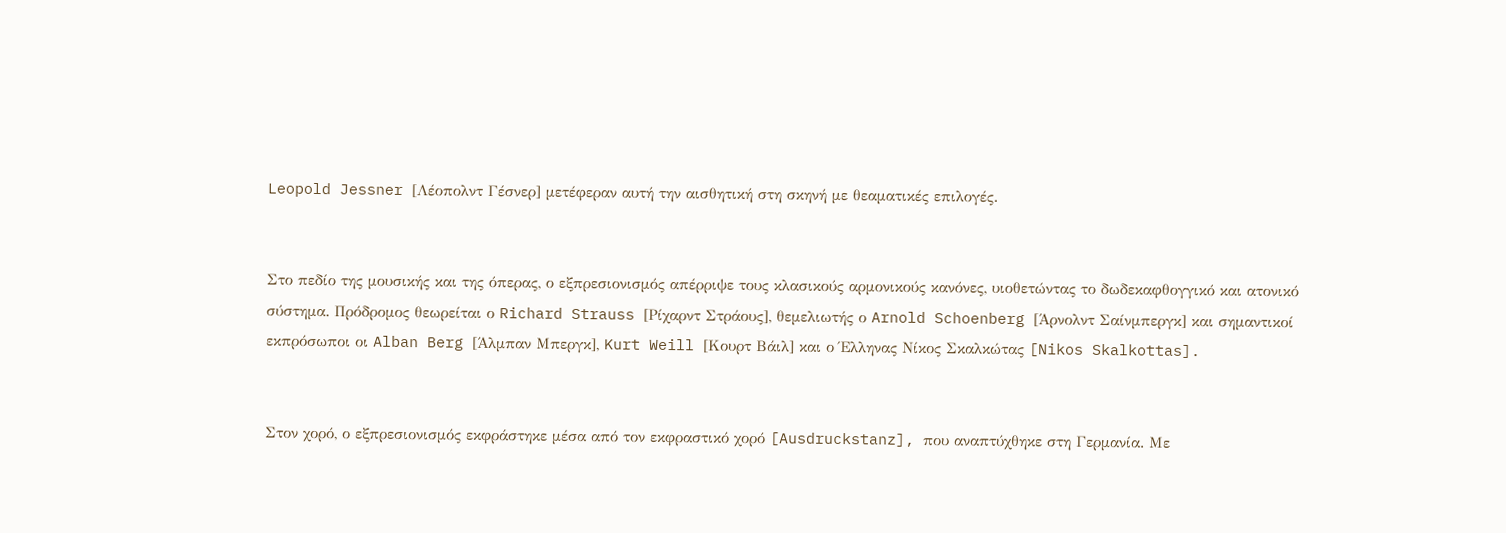Leopold Jessner [Λέοπολντ Γέσνερ] μετέφεραν αυτή την αισθητική στη σκηνή με θεαματικές επιλογές.


Στο πεδίο της μουσικής και της όπερας, ο εξπρεσιονισμός απέρριψε τους κλασικούς αρμονικούς κανόνες, υιοθετώντας το δωδεκαφθογγικό και ατονικό σύστημα. Πρόδρομος θεωρείται ο Richard Strauss [Ρίχαρντ Στράους], θεμελιωτής ο Arnold Schoenberg [Άρνολντ Σαίνμπεργκ] και σημαντικοί εκπρόσωποι οι Alban Berg [Άλμπαν Μπεργκ], Kurt Weill [Κουρτ Βάιλ] και ο Έλληνας Νίκος Σκαλκώτας [Nikos Skalkottas].


Στον χορό, ο εξπρεσιονισμός εκφράστηκε μέσα από τον εκφραστικό χορό [Ausdruckstanz], που αναπτύχθηκε στη Γερμανία. Με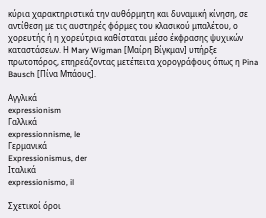κύρια χαρακτηριστικά την αυθόρμητη και δυναμική κίνηση, σε αντίθεση με τις αυστηρές φόρμες του κλασικού μπαλέτου, ο χορευτής ή η χορεύτρια καθίσταται μέσο έκφρασης ψυχικών καταστάσεων. Η Mary Wigman [Μαίρη Βίγκμαν] υπήρξε πρωτοπόρος, επηρεάζοντας μετέπειτα χορογράφους όπως η Pina Bausch [Πίνα Μπάους].

Αγγλικά
expressionism
Γαλλικά
expressionnisme, le
Γερμανικά
Expressionismus, der
Ιταλικά
expressionismo, il

Σχετικοί όροι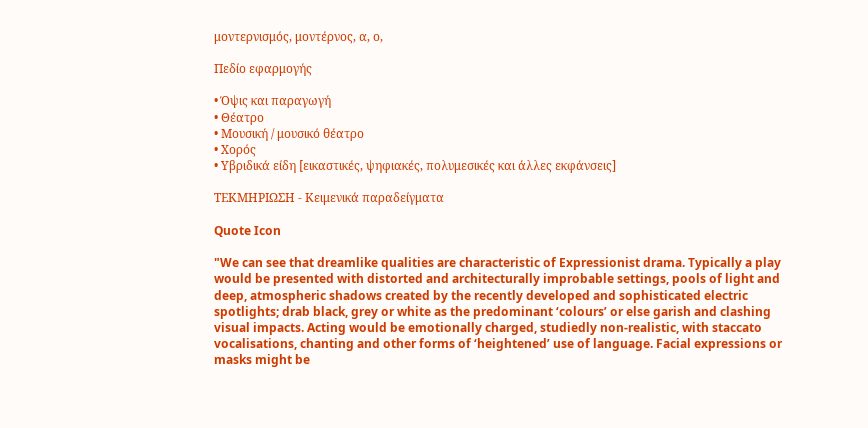μοντερνισμός, μοντέρνος, α, ο,

Πεδίο εφαρμογής

• Όψις και παραγωγή
• Θέατρο
• Μουσική / μουσικό θέατρο
• Χορός
• Υβριδικά είδη [εικαστικές, ψηφιακές, πολυμεσικές και άλλες εκφάνσεις]

ΤΕΚΜΗΡΙΩΣΗ - Κειμενικά παραδείγματα

Quote Icon

"We can see that dreamlike qualities are characteristic of Expressionist drama. Typically a play would be presented with distorted and architecturally improbable settings, pools of light and deep, atmospheric shadows created by the recently developed and sophisticated electric spotlights; drab black, grey or white as the predominant ‘colours’ or else garish and clashing visual impacts. Acting would be emotionally charged, studiedly non-realistic, with staccato vocalisations, chanting and other forms of ‘heightened’ use of language. Facial expressions or masks might be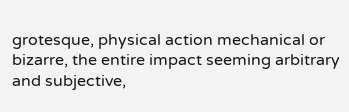grotesque, physical action mechanical or bizarre, the entire impact seeming arbitrary and subjective,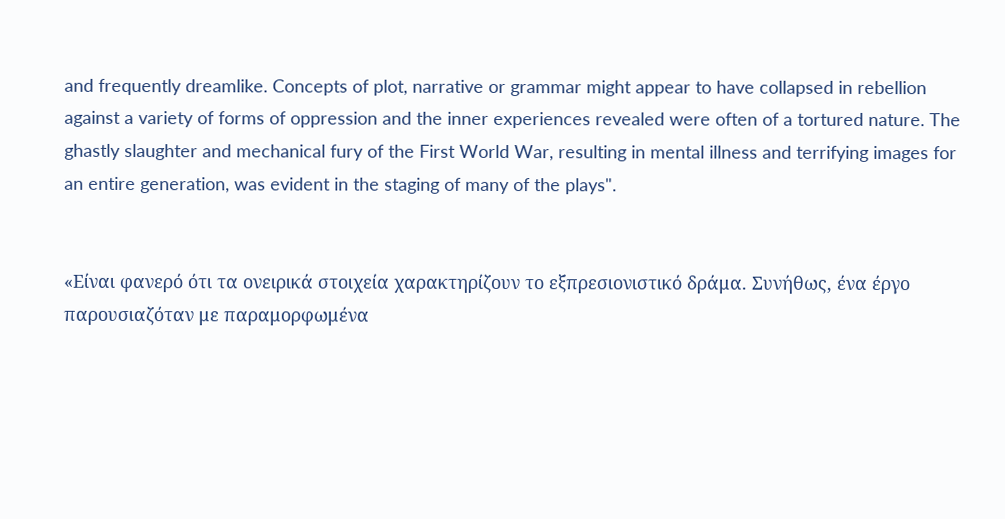and frequently dreamlike. Concepts of plot, narrative or grammar might appear to have collapsed in rebellion against a variety of forms of oppression and the inner experiences revealed were often of a tortured nature. The ghastly slaughter and mechanical fury of the First World War, resulting in mental illness and terrifying images for an entire generation, was evident in the staging of many of the plays".


«Είναι φανερό ότι τα ονειρικά στοιχεία χαρακτηρίζουν το εξπρεσιονιστικό δράμα. Συνήθως, ένα έργο παρουσιαζόταν με παραμορφωμένα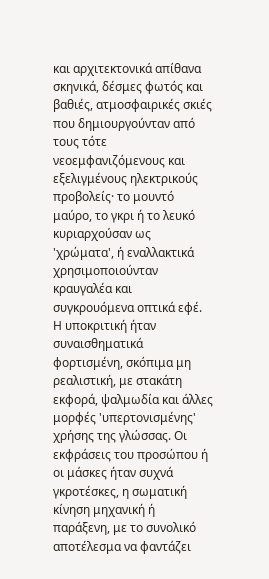και αρχιτεκτονικά απίθανα σκηνικά, δέσμες φωτός και βαθιές, ατμοσφαιρικές σκιές που δημιουργούνταν από τους τότε νεοεμφανιζόμενους και εξελιγμένους ηλεκτρικούς προβολείς· το μουντό μαύρο, το γκρι ή το λευκό κυριαρχούσαν ως 'χρώματα', ή εναλλακτικά χρησιμοποιούνταν κραυγαλέα και συγκρουόμενα οπτικά εφέ. Η υποκριτική ήταν συναισθηματικά φορτισμένη, σκόπιμα μη ρεαλιστική, με στακάτη εκφορά, ψαλμωδία και άλλες μορφές 'υπερτονισμένης' χρήσης της γλώσσας. Οι εκφράσεις του προσώπου ή οι μάσκες ήταν συχνά γκροτέσκες, η σωματική κίνηση μηχανική ή παράξενη, με το συνολικό αποτέλεσμα να φαντάζει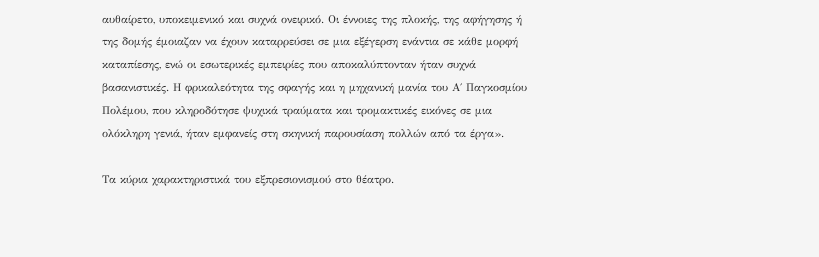αυθαίρετο, υποκειμενικό και συχνά ονειρικό. Οι έννοιες της πλοκής, της αφήγησης ή της δομής έμοιαζαν να έχουν καταρρεύσει σε μια εξέγερση ενάντια σε κάθε μορφή καταπίεσης, ενώ οι εσωτερικές εμπειρίες που αποκαλύπτονταν ήταν συχνά βασανιστικές. Η φρικαλεότητα της σφαγής και η μηχανική μανία του Α΄ Παγκοσμίου Πολέμου, που κληροδότησε ψυχικά τραύματα και τρομακτικές εικόνες σε μια ολόκληρη γενιά, ήταν εμφανείς στη σκηνική παρουσίαση πολλών από τα έργα».

Τα κύρια χαρακτηριστικά του εξπρεσιονισμού στο θέατρο.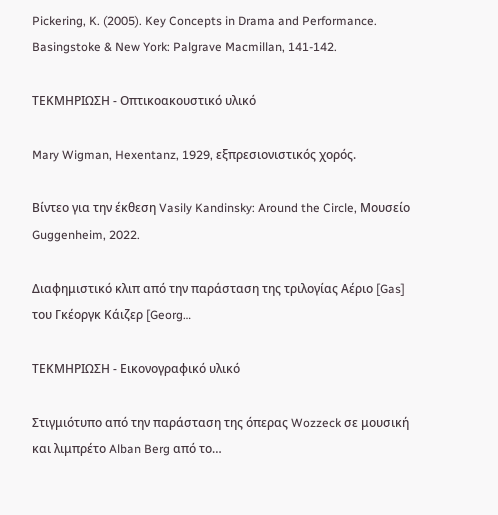Pickering, K. (2005). Key Concepts in Drama and Performance. Basingstoke & New York: Palgrave Macmillan, 141-142.

ΤΕΚΜΗΡΙΩΣΗ - Οπτικοακουστικό υλικό

Mary Wigman, Hexentanz, 1929, εξπρεσιονιστικός χορός.

Βίντεο για την έκθεση Vasily Kandinsky: Around the Circle, Μουσείο Guggenheim, 2022.

Διαφημιστικό κλιπ από την παράσταση της τριλογίας Αέριο [Gas] του Γκέοργκ Κάιζερ [Georg…

ΤΕΚΜΗΡΙΩΣΗ - Εικονογραφικό υλικό

Στιγμιότυπο από την παράσταση της όπερας Wozzeck σε μουσική και λιμπρέτο Alban Berg από το…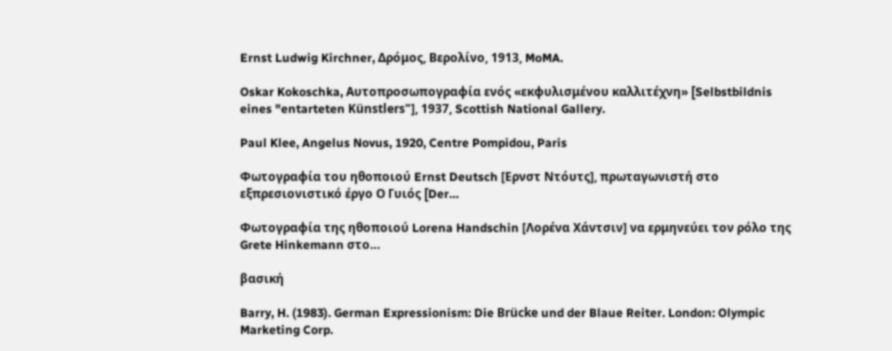Ernst Ludwig Kirchner, Δρόμος, Βερολίνο, 1913, MoMA.

Oskar Kokoschka, Αυτοπροσωπογραφία ενός «εκφυλισμένου καλλιτέχνη» [Selbstbildnis eines "entarteten Künstlers"], 1937, Scottish National Gallery.

Paul Klee, Angelus Novus, 1920, Centre Pompidou, Paris

Φωτογραφία του ηθοποιού Ernst Deutsch [Ερνστ Ντόυτς], πρωταγωνιστή στο εξπρεσιονιστικό έργο Ο Γυιός [Der…

Φωτογραφία της ηθοποιού Lorena Handschin [Λορένα Χάντσιν] να ερμηνεύει τον ρόλο της Grete Hinkemann στο…

βασική

Barry, H. (1983). German Expressionism: Die Brücke und der Blaue Reiter. London: Olympic Marketing Corp.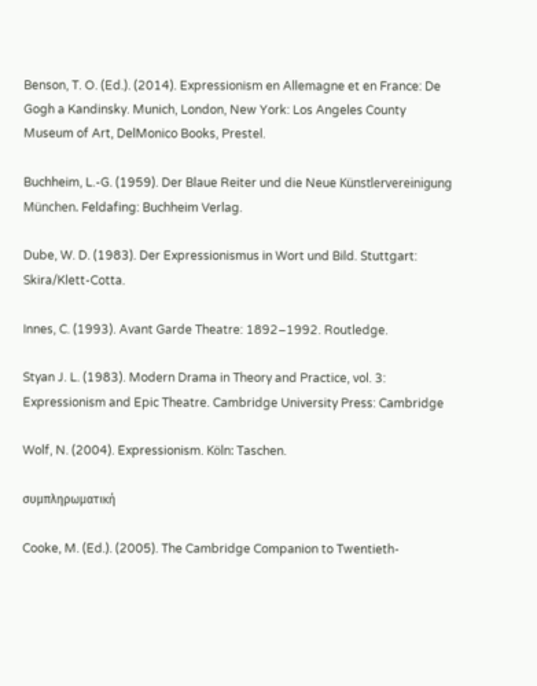Benson, T. O. (Ed.). (2014). Expressionism en Allemagne et en France: De Gogh a Kandinsky. Munich, London, New York: Los Angeles County Museum of Art, DelMonico Books, Prestel.

Buchheim, L.-G. (1959). Der Blaue Reiter und die Neue Künstlervereinigung München. Feldafing: Buchheim Verlag.

Dube, W. D. (1983). Der Expressionismus in Wort und Bild. Stuttgart: Skira/Klett-Cotta.

Innes, C. (1993). Avant Garde Theatre: 1892–1992. Routledge.

Styan J. L. (1983). Modern Drama in Theory and Practice, vol. 3: Expressionism and Epic Theatre. Cambridge University Press: Cambridge

Wolf, N. (2004). Expressionism. Köln: Taschen.

συμπληρωματική

Cooke, M. (Ed.). (2005). The Cambridge Companion to Twentieth-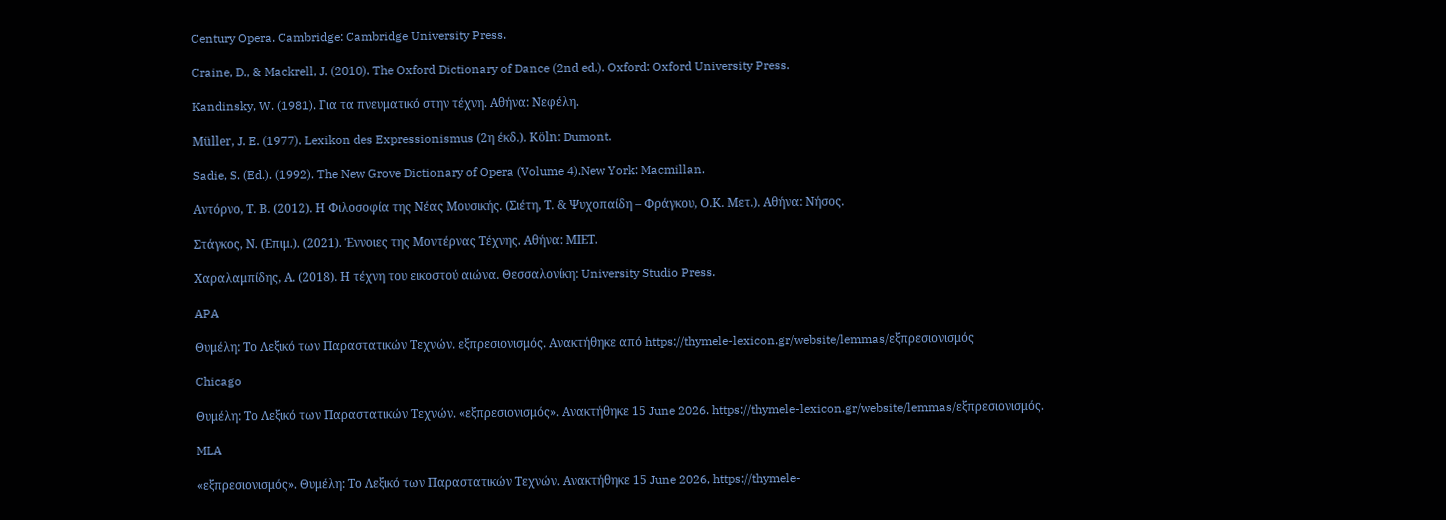Century Opera. Cambridge: Cambridge University Press.

Craine, D., & Mackrell, J. (2010). The Oxford Dictionary of Dance (2nd ed.). Oxford: Oxford University Press.

Kandinsky, W. (1981). Για τα πνευματικό στην τέχνη. Αθήνα: Νεφέλη.

Müller, J. E. (1977). Lexikon des Expressionismus (2η έκδ.). Κöln: Dumont.

Sadie, S. (Ed.). (1992). The New Grove Dictionary of Opera (Volume 4).New York: Macmillan.

Αντόρνο, Τ. Β. (2012). Η Φιλοσοφία της Νέας Μουσικής. (Σιέτη, Τ. & Ψυχοπαίδη – Φράγκου, Ο.Κ. Μετ.). Αθήνα: Νήσος.

Στάγκος, Ν. (Επιμ.). (2021). Έννοιες της Μοντέρνας Τέχνης. Αθήνα: ΜΙΕΤ.

Χαραλαμπίδης, Α. (2018). Η τέχνη του εικοστού αιώνα. Θεσσαλονίκη: University Studio Press.

APA

Θυμέλη: Το Λεξικό των Παραστατικών Τεχνών. εξπρεσιονισμός. Ανακτήθηκε από https://thymele-lexicon.gr/website/lemmas/εξπρεσιονισμός

Chicago

Θυμέλη: Το Λεξικό των Παραστατικών Τεχνών. «εξπρεσιονισμός». Ανακτήθηκε 15 June 2026. https://thymele-lexicon.gr/website/lemmas/εξπρεσιονισμός.

MLA

«εξπρεσιονισμός». Θυμέλη: Το Λεξικό των Παραστατικών Τεχνών. Ανακτήθηκε 15 June 2026, https://thymele-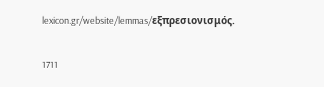lexicon.gr/website/lemmas/εξπρεσιονισμός.

1711